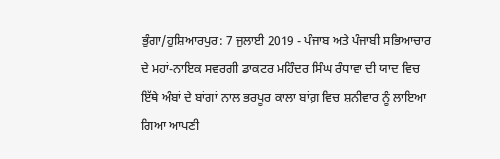ਭੁੰਗਾ/ਹੁਸ਼ਿਆਰਪੁਰ: 7 ਜੁਲਾਈ 2019 - ਪੰਜਾਬ ਅਤੇ ਪੰਜਾਬੀ ਸਭਿਆਚਾਰ ਦੇ ਮਹਾਂ-ਨਾਇਕ ਸਵਰਗੀ ਡਾਕਟਰ ਮਹਿੰਦਰ ਸਿੰਘ ਰੰਧਾਵਾ ਦੀ ਯਾਦ ਵਿਚ ਇੱਥੇ ਅੰਬਾਂ ਦੇ ਬਾਂਗਾਂ ਨਾਲ ਭਰਪੂਰ ਕਾਲਾ ਬਾਂਗ਼ ਵਿਚ ਸ਼ਨੀਵਾਰ ਨੂੰ ਲਾਇਆ ਗਿਆ ਆਪਣੀ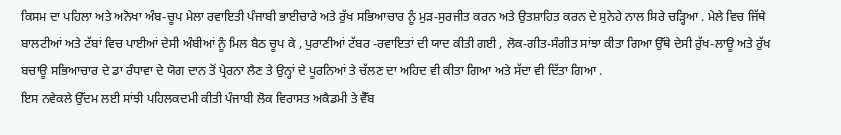ਕਿਸਮ ਦਾ ਪਹਿਲਾ ਅਤੇ ਅਨੋਖਾ ਅੰਬ-ਚੂਪ ਮੇਲਾ ਰਵਾਇਤੀ ਪੰਜਾਬੀ ਭਾਈਚਾਰੇ ਅਤੇ ਰੁੱਖ ਸਭਿਆਚਾਰ ਨੂੰ ਮੁੜ-ਸੁਰਜੀਤ ਕਰਨ ਅਤੇ ਉਤਸ਼ਾਹਿਤ ਕਰਨ ਦੇ ਸੁਨੇਹੇ ਨਾਲ ਸਿਰੇ ਚੜ੍ਹਿਆ . ਮੇਲੇ ਵਿਚ ਜਿੱਥੇ ਬਾਲਟੀਆਂ ਅਤੇ ਟੱਬਾਂ ਵਿਚ ਪਾਈਆਂ ਦੇਸੀ ਅੰਬੀਆਂ ਨੂੰ ਮਿਲ ਬੈਠ ਚੂਪ ਕੇ , ਪੁਰਾਣੀਆਂ ਟੱਬਰ -ਰਵਾਇਤਾਂ ਦੀ ਯਾਦ ਕੀਤੀ ਗਈ , ਲੋਕ-ਗੀਤ-ਸੰਗੀਤ ਸਾਂਝਾ ਕੀਤਾ ਗਿਆ ਉੱਥੇ ਦੇਸੀ ਰੁੱਖ-ਲਾਊ ਅਤੇ ਰੁੱਖ ਬਚਾਊ ਸਭਿਆਚਾਰ ਦੇ ਡਾ ਰੰਧਾਵਾ ਦੇ ਯੋਗ ਦਾਨ ਤੋਂ ਪ੍ਰੇਰਨਾ ਲੈਣ ਤੇ ਉਨ੍ਹਾਂ ਦੇ ਪੂਰਨਿਆਂ ਤੇ ਚੱਲਣ ਦਾ ਅਹਿਦ ਵੀ ਕੀਤਾ ਗਿਆ ਅਤੇ ਸੱਦਾ ਵੀ ਦਿੱਤਾ ਗਿਆ .
ਇਸ ਨਵੇਕਲੇ ਉੱਦਮ ਲਈ ਸਾਂਝੀ ਪਹਿਲਕਦਮੀ ਕੀਤੀ ਪੰਜਾਬੀ ਲੋਕ ਵਿਰਾਸਤ ਅਕੈਡਮੀ ਤੇ ਵੈੱਬ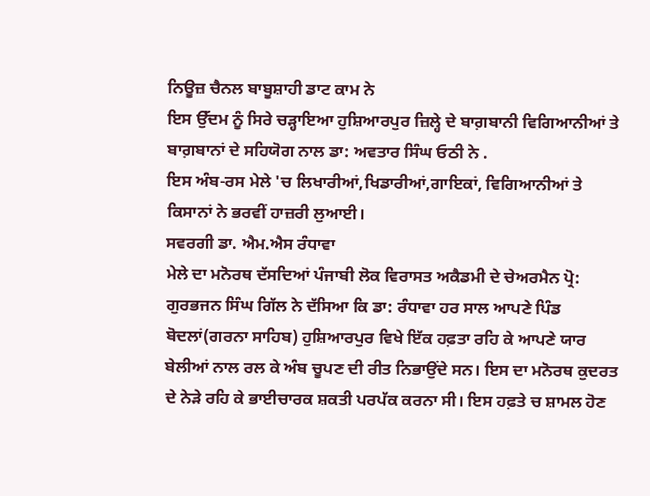ਨਿਊਜ਼ ਚੈਨਲ ਬਾਬੂਸ਼ਾਹੀ ਡਾਟ ਕਾਮ ਨੇ
ਇਸ ਉੱਦਮ ਨੂੰ ਸਿਰੇ ਚੜ੍ਹਾਇਆ ਹੁਸ਼ਿਆਰਪੁਰ ਜ਼ਿਲ੍ਹੇ ਦੇ ਬਾਗ਼ਬਾਨੀ ਵਿਗਿਆਨੀਆਂ ਤੇ ਬਾਗ਼ਬਾਨਾਂ ਦੇ ਸਹਿਯੋਗ ਨਾਲ ਡਾ: ਅਵਤਾਰ ਸਿੰਘ ਓਠੀ ਨੇ .
ਇਸ ਅੰਬ-ਰਸ ਮੇਲੇ 'ਚ ਲਿਖਾਰੀਆਂ,ਖਿਡਾਰੀਆਂ,ਗਾਇਕਾਂ, ਵਿਗਿਆਨੀਆਂ ਤੇ ਕਿਸਾਨਾਂ ਨੇ ਭਰਵੀਂ ਹਾਜ਼ਰੀ ਲੁਆਈ।
ਸਵਰਗੀ ਡਾ. ਐਮ.ਐਸ ਰੰਧਾਵਾ
ਮੇਲੇ ਦਾ ਮਨੋਰਥ ਦੱਸਦਿਆਂ ਪੰਜਾਬੀ ਲੋਕ ਵਿਰਾਸਤ ਅਕੈਡਮੀ ਦੇ ਚੇਅਰਮੈਨ ਪ੍ਰੋ: ਗੁਰਭਜਨ ਸਿੰਘ ਗਿੱਲ ਨੇ ਦੱਸਿਆ ਕਿ ਡਾ: ਰੰਧਾਵਾ ਹਰ ਸਾਲ ਆਪਣੇ ਪਿੰਡ ਬੋਦਲਾਂ(ਗਰਨਾ ਸਾਹਿਬ) ਹੁਸ਼ਿਆਰਪੁਰ ਵਿਖੇ ਇੱਕ ਹਫ਼ਤਾ ਰਹਿ ਕੇ ਆਪਣੇ ਯਾਰ ਬੇਲੀਆਂ ਨਾਲ ਰਲ ਕੇ ਅੰਬ ਚੂਪਣ ਦੀ ਰੀਤ ਨਿਭਾਉਂਦੇ ਸਨ। ਇਸ ਦਾ ਮਨੋਰਥ ਕੁਦਰਤ ਦੇ ਨੇੜੇ ਰਹਿ ਕੇ ਭਾਈਚਾਰਕ ਸ਼ਕਤੀ ਪਰਪੱਕ ਕਰਨਾ ਸੀ। ਇਸ ਹਫ਼ਤੇ ਚ ਸ਼ਾਮਲ ਹੋਣ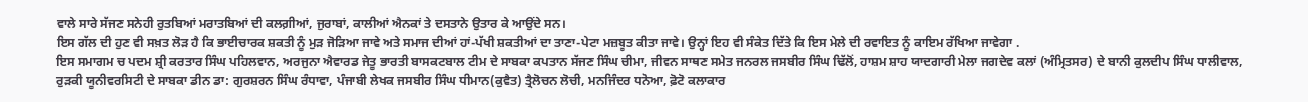ਵਾਲੇ ਸਾਰੇ ਸੱਜਣ ਸਨੇਹੀ ਰੁਤਬਿਆਂ ਮਰਾਤਬਿਆਂ ਦੀ ਕਲਗ਼ੀਆਂ, ਜੁਰਾਬਾਂ, ਕਾਲੀਆਂ ਐਨਕਾਂ ਤੇ ਦਸਤਾਨੇ ਉਤਾਰ ਕੇ ਆਉਂਦੇ ਸਨ।
ਇਸ ਗੱਲ ਦੀ ਹੁਣ ਵੀ ਸਖ਼ਤ ਲੋੜ ਹੈ ਕਿ ਭਾਈਚਾਰਕ ਸ਼ਕਤੀ ਨੂੰ ਮੁੜ ਜੋੜਿਆ ਜਾਵੇ ਅਤੇ ਸਮਾਜ ਦੀਆਂ ਹਾਂ-ਪੱਖੀ ਸ਼ਕਤੀਆਂ ਦਾ ਤਾਣਾ-ਪੇਟਾ ਮਜ਼ਬੂਤ ਕੀਤਾ ਜਾਵੇ। ਉਨ੍ਹਾਂ ਇਹ ਵੀ ਸੰਕੇਤ ਦਿੱਤੇ ਕਿ ਇਸ ਮੇਲੇ ਦੀ ਰਵਾਇਤ ਨੂੰ ਕਾਇਮ ਰੱਖਿਆ ਜਾਵੇਗਾ .
ਇਸ ਸਮਾਗਮ ਚ ਪਦਮ ਸ਼੍ਰੀ ਕਰਤਾਰ ਸਿੰਘ ਪਹਿਲਵਾਨ, ਅਰਜੁਨਾ ਐਵਾਰਡ ਜੇਤੂ ਭਾਰਤੀ ਬਾਸਕਟਬਾਲ ਟੀਮ ਦੇ ਸਾਬਕਾ ਕਪਤਾਨ ਸੱਜਣ ਸਿੰਘ ਚੀਮਾ, ਜੀਵਨ ਸਾਥਣ ਸਮੇਤ ਜਨਰਲ ਜਸਬੀਰ ਸਿੰਘ ਢਿੱਲੋਂ, ਹਾਸ਼ਮ ਸ਼ਾਹ ਯਾਦਗਾਰੀ ਮੇਲਾ ਜਗਦੇਵ ਕਲਾਂ (ਅੰਮ੍ਰਿਤਸਰ) ਦੇ ਬਾਨੀ ਕੁਲਦੀਪ ਸਿੰਘ ਧਾਲੀਵਾਲ, ਰੁੜਕੀ ਯੂਨੀਵਰਸਿਟੀ ਦੇ ਸਾਬਕਾ ਡੀਨ ਡਾ: ਗੁਰਸ਼ਰਨ ਸਿੰਘ ਰੰਧਾਵਾ, ਪੰਜਾਬੀ ਲੇਖਕ ਜਸਬੀਰ ਸਿੰਘ ਧੀਮਾਨ(ਕੁਵੈਤ) ਤ੍ਰੈਲੋਚਨ ਲੋਚੀ, ਮਨਜਿੰਦਰ ਧਨੋਆ, ਫ਼ੋਟੋ ਕਲਾਕਾਰ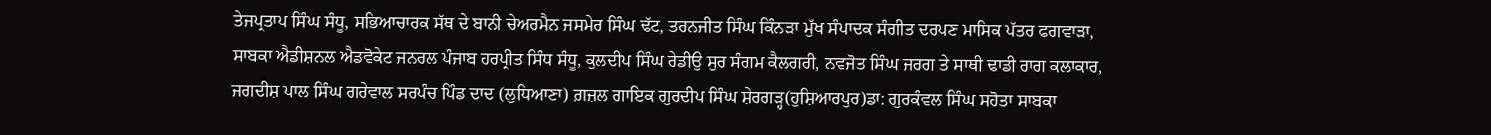ਤੇਜਪ੍ਰਤਾਪ ਸਿੰਘ ਸੰਧੂ, ਸਭਿਆਚਾਰਕ ਸੱਥ ਦੇ ਬਾਨੀ ਚੇਅਰਮੈਨ ਜਸਮੇਰ ਸਿੰਘ ਢੱਟ, ਤਰਨਜੀਤ ਸਿੰਘ ਕਿੰਨੜਾ ਮੁੱਖ ਸੰਪਾਦਕ ਸੰਗੀਤ ਦਰਪਣ ਮਾਸਿਕ ਪੱਤਰ ਫਗਵਾੜਾ, ਸਾਬਕਾ ਐਡੀਸ਼ਨਲ ਐਡਵੋਕੇਟ ਜਨਰਲ ਪੰਜਾਬ ਹਰਪ੍ਰੀਤ ਸਿੰਧ ਸੰਧੂ, ਕੁਲਦੀਪ ਸਿੰਘ ਰੇਡੀਉ ਸੁਰ ਸੰਗਮ ਕੈਲਗਰੀ, ਨਵਜੋਤ ਸਿੰਘ ਜਰਗ ਤੇ ਸਾਥੀ ਢਾਡੀ ਰਾਗ ਕਲਾਕਾਰ, ਜਗਦੀਸ਼ ਪਾਲ ਸਿੰਘ ਗਰੇਵਾਲ ਸਰਪੰਚ ਪਿੰਡ ਦਾਦ (ਲੁਧਿਆਣਾ) ਗ਼ਜ਼ਲ ਗਾਇਕ ਗੁਰਦੀਪ ਸਿੰਘ ਸ਼ੇਰਗੜ੍ਹ(ਹੁਸ਼ਿਆਰਪੁਰ)ਡਾ: ਗੁਰਕੰਵਲ ਸਿੰਘ ਸਹੋਤਾ ਸਾਬਕਾ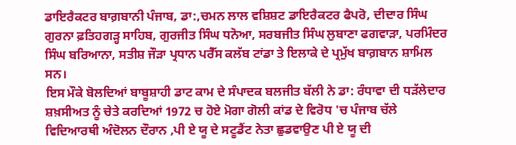ਡਾਇਰੈਕਟਰ ਬਾਗ਼ਬਾਨੀ ਪੰਜਾਬ, ਡਾ:,ਚਮਨ ਲਾਲ ਵਸ਼ਿਸ਼ਟ ਡਾਇਰੈਕਟਰ ਫੈਪਰੋ, ਦੀਦਾਰ ਸਿੰਘ ਗੁਰਨਾ ਫ਼ਤਿਹਗੜ੍ਹ ਸਾਹਿਬ, ਗੁਰਜੀਤ ਸਿੰਘ ਧਨੋਆ, ਸਰਬਜੀਤ ਸਿੰਘ ਲੁਬਾਣਾ ਫਗਵਾੜਾ, ਪਰਮਿੰਦਰ ਸਿੰਘ ਬਰਿਆਨਾ, ਸਤੀਸ਼ ਜੌੜਾ ਪ੍ਰਧਾਨ ਪਰੈੱਸ ਕਲੱਬ ਟਾਂਡਾ ਤੇ ਇਲਾਕੇ ਦੇ ਪ੍ਰਮੁੱਖ ਬਾਗ਼ਬਾਨ ਸ਼ਾਮਿਲ ਸਨ।
ਇਸ ਮੌਕੇ ਬੋਲਦਿਆਂ ਬਾਬੂਸ਼ਾਹੀ ਡਾਟ ਕਾਮ ਦੇ ਸੰਪਾਦਕ ਬਲਜੀਤ ਬੱਲੀ ਨੇ ਡਾ: ਰੰਧਾਵਾ ਦੀ ਧੜੱਲੇਦਾਰ ਸ਼ਖ਼ਸੀਅਤ ਨੂੰ ਚੇਤੇ ਕਰਦਿਆਂ 1972 ਚ ਹੋਏ ਮੋਗਾ ਗੋਲੀ ਕਾਂਡ ਦੇ ਵਿਰੋਧ 'ਚ ਪੰਜਾਬ ਚੱਲੇ ਵਿਦਿਆਰਥੀ ਅੰਦੋਲਨ ਦੌਰਾਨ ,ਪੀ ਏ ਯੂ ਦੇ ਸਟੂਡੈਂਟ ਨੇਤਾ ਛੁਡਵਾਉਣ ਪੀ ਏ ਯੂ ਦੀ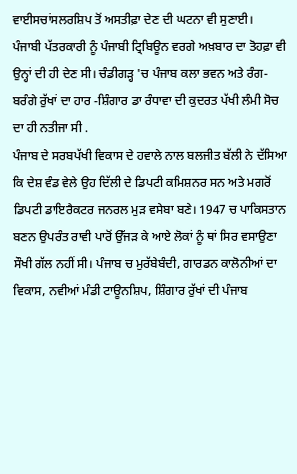ਵਾਈਸਚਾਂਸਲਰਸ਼ਿਪ ਤੋਂ ਅਸਤੀਫ਼ਾ ਦੇਣ ਦੀ ਘਟਨਾ ਵੀ ਸੁਣਾਈ।
ਪੰਜਾਬੀ ਪੱਤਰਕਾਰੀ ਨੂੰ ਪੰਜਾਬੀ ਟ੍ਰਿਬਿਊਨ ਵਰਗੇ ਅਖ਼ਬਾਰ ਦਾ ਤੋਹਫ਼ਾ ਵੀ ਉਨ੍ਹਾਂ ਦੀ ਹੀ ਦੇਣ ਸੀ। ਚੰਡੀਗੜ੍ਹ 'ਚ ਪੰਜਾਬ ਕਲਾ ਭਵਨ ਅਤੇ ਰੰਗ-ਬਰੰਗੇ ਰੁੱਖਾਂ ਦਾ ਹਾਰ -ਸ਼ਿੰਗਾਰ ਡਾ ਰੰਧਾਵਾ ਦੀ ਕੁਦਰਤ ਪੱਖੀ ਲੰਮੀ ਸੋਚ ਦਾ ਹੀ ਨਤੀਜਾ ਸੀ .
ਪੰਜਾਬ ਦੇ ਸਰਬਪੱਖੀ ਵਿਕਾਸ ਦੇ ਹਵਾਲੇ ਨਾਲ ਬਲਜੀਤ ਬੱਲੀ ਨੇ ਦੱਸਿਆ ਕਿ ਦੇਸ਼ ਵੰਡ ਵੇਲੇ ਉਹ ਦਿੱਲੀ ਦੇ ਡਿਪਟੀ ਕਮਿਸ਼ਨਰ ਸਨ ਅਤੇ ਮਗਰੋਂ ਡਿਪਟੀ ਡਾਇਰੈਕਟਰ ਜਨਰਲ ਮੁੜ ਵਸੇਬਾ ਬਣੇ। 1947 ਚ ਪਾਕਿਸਤਾਨ ਬਣਨ ਉਪਰੰਤ ਰਾਵੀ ਪਾਰੋਂ ਉੱਜੜ ਕੇ ਆਏ ਲੋਕਾਂ ਨੂੰ ਥਾਂ ਸਿਰ ਵਸਾਉਣਾ ਸੌਖੀ ਗੱਲ ਨਹੀਂ ਸੀ। ਪੰਜਾਬ ਚ ਮੁਰੱਬੇਬੰਦੀ, ਗਾਰਡਨ ਕਾਲੋਨੀਆਂ ਦਾ ਵਿਕਾਸ, ਨਵੀਆਂ ਮੰਡੀ ਟਾਊਨਸ਼ਿਪ, ਸ਼ਿੰਗਾਰ ਰੁੱਖਾਂ ਦੀ ਪੰਜਾਬ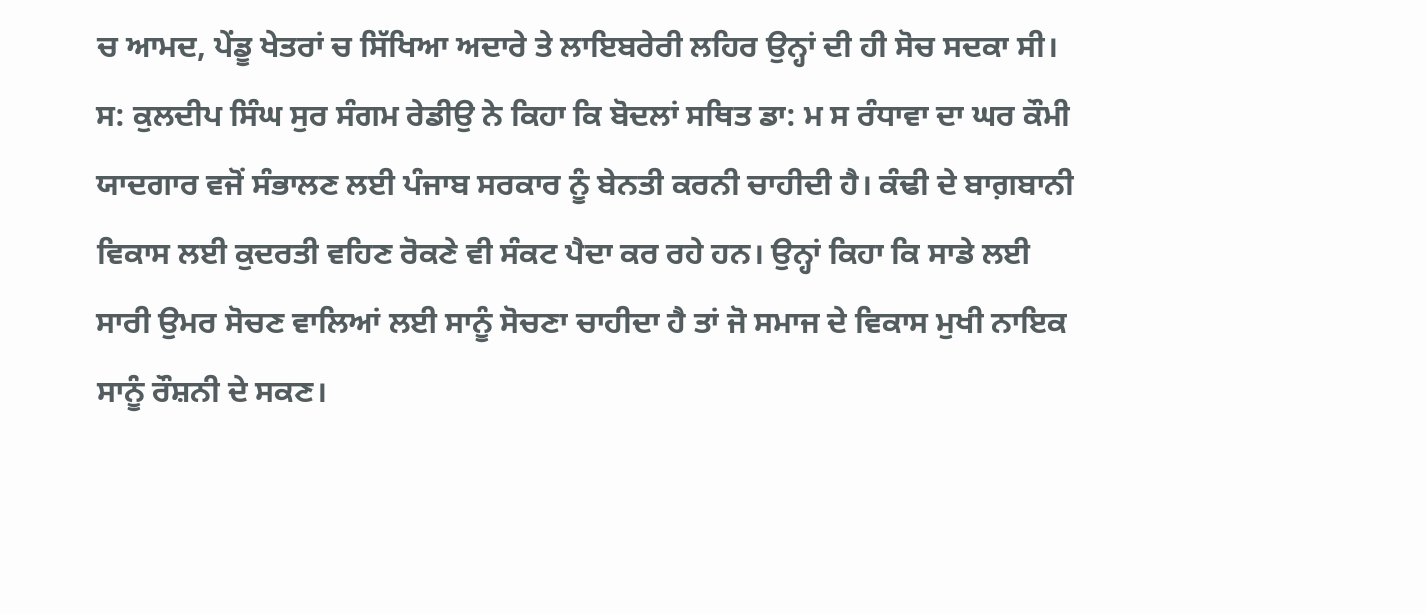ਚ ਆਮਦ, ਪੇਂਡੂ ਖੇਤਰਾਂ ਚ ਸਿੱਖਿਆ ਅਦਾਰੇ ਤੇ ਲਾਇਬਰੇਰੀ ਲਹਿਰ ਉਨ੍ਹਾਂ ਦੀ ਹੀ ਸੋਚ ਸਦਕਾ ਸੀ।
ਸ: ਕੁਲਦੀਪ ਸਿੰਘ ਸੁਰ ਸੰਗਮ ਰੇਡੀਉ ਨੇ ਕਿਹਾ ਕਿ ਬੋਦਲਾਂ ਸਥਿਤ ਡਾ: ਮ ਸ ਰੰਧਾਵਾ ਦਾ ਘਰ ਕੌਮੀ ਯਾਦਗਾਰ ਵਜੋਂ ਸੰਭਾਲਣ ਲਈ ਪੰਜਾਬ ਸਰਕਾਰ ਨੂੰ ਬੇਨਤੀ ਕਰਨੀ ਚਾਹੀਦੀ ਹੈ। ਕੰਢੀ ਦੇ ਬਾਗ਼ਬਾਨੀ ਵਿਕਾਸ ਲਈ ਕੁਦਰਤੀ ਵਹਿਣ ਰੋਕਣੇ ਵੀ ਸੰਕਟ ਪੈਦਾ ਕਰ ਰਹੇ ਹਨ। ਉਨ੍ਹਾਂ ਕਿਹਾ ਕਿ ਸਾਡੇ ਲਈ ਸਾਰੀ ਉਮਰ ਸੋਚਣ ਵਾਲਿਆਂ ਲਈ ਸਾਨੂੰ ਸੋਚਣਾ ਚਾਹੀਦਾ ਹੈ ਤਾਂ ਜੋ ਸਮਾਜ ਦੇ ਵਿਕਾਸ ਮੁਖੀ ਨਾਇਕ ਸਾਨੂੰ ਰੌਸ਼ਨੀ ਦੇ ਸਕਣ।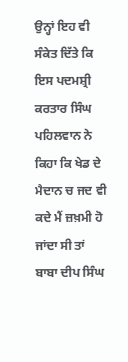ਉਨ੍ਹਾਂ ਇਹ ਵੀ ਸੰਕੇਤ ਦਿੱਤੇ ਕਿ ਇਸ ਪਦਮਸ਼੍ਰੀ ਕਰਤਾਰ ਸਿੰਘ ਪਹਿਲਵਾਨ ਨੇ ਕਿਹਾ ਕਿ ਖੇਡ ਦੇ ਮੈਦਾਨ ਚ ਜਦ ਵੀ ਕਦੇ ਮੈਂ ਜ਼ਖ਼ਮੀ ਹੋ ਜਾਂਦਾ ਸੀ ਤਾਂ ਬਾਬਾ ਦੀਪ ਸਿੰਘ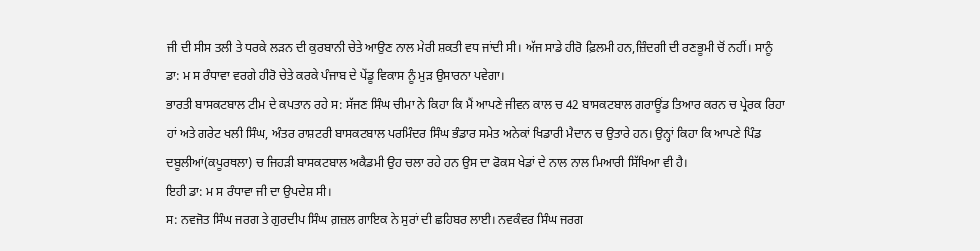ਜੀ ਦੀ ਸੀਸ ਤਲੀ ਤੇ ਧਰਕੇ ਲੜਨ ਦੀ ਕੁਰਬਾਨੀ ਚੇਤੇ ਆਉਣ ਨਾਲ ਮੇਰੀ ਸ਼ਕਤੀ ਵਧ ਜਾਂਦੀ ਸੀ। ਅੱਜ ਸਾਡੇ ਹੀਰੋ ਫ਼ਿਲਮੀ ਹਨ,ਜ਼ਿੰਦਗੀ ਦੀ ਰਣਭੂਮੀ ਚੋਂ ਨਹੀਂ। ਸਾਨੂੰ ਡਾ: ਮ ਸ ਰੰਧਾਵਾ ਵਰਗੇ ਹੀਰੋ ਚੇਤੇ ਕਰਕੇ ਪੰਜਾਬ ਦੇ ਪੇਂਡੂ ਵਿਕਾਸ ਨੂੰ ਮੁੜ ਉਸਾਰਨਾ ਪਵੇਗਾ।
ਭਾਰਤੀ ਬਾਸਕਟਬਾਲ ਟੀਮ ਦੇ ਕਪਤਾਨ ਰਹੇ ਸ: ਸੱਜਣ ਸਿੰਘ ਚੀਮਾ ਨੇ ਕਿਹਾ ਕਿ ਮੈਂ ਆਪਣੇ ਜੀਵਨ ਕਾਲ ਚ 42 ਬਾਸਕਟਬਾਲ ਗਰਾਊਂਡ ਤਿਆਰ ਕਰਨ ਚ ਪ੍ਰੇਰਕ ਰਿਹਾ ਹਾਂ ਅਤੇ ਗਰੇਟ ਖਲੀ ਸਿੰਘ, ਅੰਤਰ ਰਾਸ਼ਟਰੀ ਬਾਸਕਟਬਾਲ ਪਰਮਿੰਦਰ ਸਿੰਘ ਭੰਡਾਰ ਸਮੇਤ ਅਨੇਕਾਂ ਖਿਡਾਰੀ ਮੈਦਾਨ ਚ ਉਤਾਰੇ ਹਨ। ਉਨ੍ਹਾਂ ਕਿਹਾ ਕਿ ਆਪਣੇ ਪਿੰਡ ਦਬੂਲੀਆਂ(ਕਪੂਰਥਲਾ) ਚ ਜਿਹੜੀ ਬਾਸਕਟਬਾਲ ਅਕੈਡਮੀ ਉਹ ਚਲਾ ਰਹੇ ਹਨ ਉਸ ਦਾ ਫੋਕਸ ਖੇਡਾਂ ਦੇ ਨਾਲ ਨਾਲ ਮਿਆਰੀ ਸਿੱਖਿਆ ਵੀ ਹੈ।
ਇਹੀ ਡਾ: ਮ ਸ ਰੰਧਾਵਾ ਜੀ ਦਾ ਉਪਦੇਸ਼ ਸੀ।
ਸ: ਨਵਜੋਤ ਸਿੰਘ ਜਰਗ ਤੇ ਗੁਰਦੀਪ ਸਿੰਘ ਗ਼ਜ਼ਲ ਗਾਇਕ ਨੇ ਸੁਰਾਂ ਦੀ ਛਹਿਬਰ ਲਾਈ। ਨਵਕੰਵਰ ਸਿੰਘ ਜਰਗ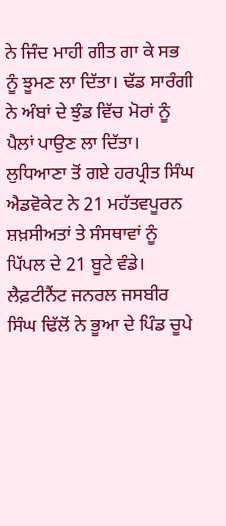ਨੇ ਜਿੰਦ ਮਾਹੀ ਗੀਤ ਗਾ ਕੇ ਸਭ ਨੂੰ ਝੂਮਣ ਲਾ ਦਿੱਤਾ। ਢੱਡ ਸਾਰੰਗੀ ਨੇ ਅੰਬਾਂ ਦੇ ਝੁੰਡ ਵਿੱਚ ਮੋਰਾਂ ਨੂੰ ਪੈਲਾਂ ਪਾਉਣ ਲਾ ਦਿੱਤਾ।
ਲੁਧਿਆਣਾ ਤੋਂ ਗਏ ਹਰਪ੍ਰੀਤ ਸਿੰਘ ਐਡਵੋਕੇਟ ਨੇ 21 ਮਹੱਤਵਪੂਰਨ ਸ਼ਖ਼ਸੀਅਤਾਂ ਤੇ ਸੰਸਥਾਵਾਂ ਨੂੰ ਪਿੱਪਲ ਦੇ 21 ਬੂਟੇ ਵੰਡੇ।
ਲੈਫ਼ਟੀਨੈਂਟ ਜਨਰਲ ਜਸਬੀਰ ਸਿੰਘ ਢਿੱਲੋਂ ਨੇ ਭੂਆ ਦੇ ਪਿੰਡ ਚੂਪੇ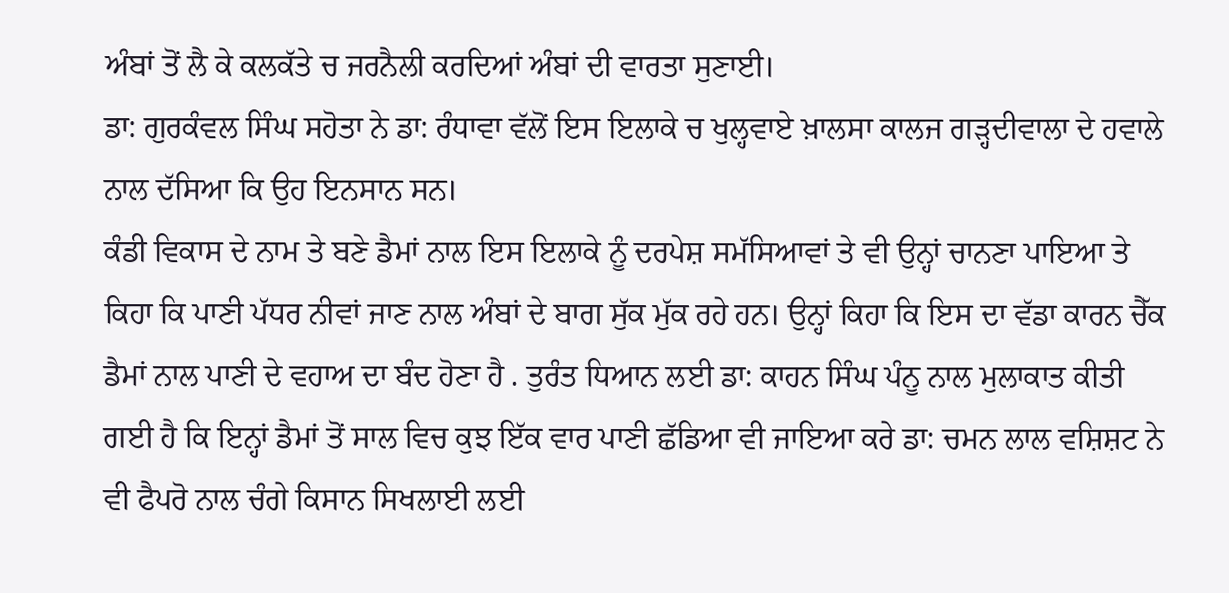ਅੰਬਾਂ ਤੋਂ ਲੈ ਕੇ ਕਲਕੱਤੇ ਚ ਜਰਨੈਲੀ ਕਰਦਿਆਂ ਅੰਬਾਂ ਦੀ ਵਾਰਤਾ ਸੁਣਾਈ।
ਡਾ: ਗੁਰਕੰਵਲ ਸਿੰਘ ਸਹੋਤਾ ਨੇ ਡਾ: ਰੰਧਾਵਾ ਵੱਲੋਂ ਇਸ ਇਲਾਕੇ ਚ ਖੁਲ੍ਹਵਾਏ ਖ਼ਾਲਸਾ ਕਾਲਜ ਗੜ੍ਹਦੀਵਾਲਾ ਦੇ ਹਵਾਲੇ ਨਾਲ ਦੱਸਿਆ ਕਿ ਉਹ ਇਨਸਾਨ ਸਨ।
ਕੰਡੀ ਵਿਕਾਸ ਦੇ ਨਾਮ ਤੇ ਬਣੇ ਡੈਮਾਂ ਨਾਲ ਇਸ ਇਲਾਕੇ ਨੂੰ ਦਰਪੇਸ਼ ਸਮੱਸਿਆਵਾਂ ਤੇ ਵੀ ਉਨ੍ਹਾਂ ਚਾਨਣਾ ਪਾਇਆ ਤੇ ਕਿਹਾ ਕਿ ਪਾਣੀ ਪੱਧਰ ਨੀਵਾਂ ਜਾਣ ਨਾਲ ਅੰਬਾਂ ਦੇ ਬਾਗ ਸੁੱਕ ਮੁੱਕ ਰਹੇ ਹਨ। ਉਨ੍ਹਾਂ ਕਿਹਾ ਕਿ ਇਸ ਦਾ ਵੱਡਾ ਕਾਰਨ ਚੈੱਕ ਡੈਮਾਂ ਨਾਲ ਪਾਣੀ ਦੇ ਵਹਾਅ ਦਾ ਬੰਦ ਹੋਣਾ ਹੈ . ਤੁਰੰਤ ਧਿਆਨ ਲਈ ਡਾ: ਕਾਹਨ ਸਿੰਘ ਪੰਨੂ ਨਾਲ ਮੁਲਾਕਾਤ ਕੀਤੀ ਗਈ ਹੈ ਕਿ ਇਨ੍ਹਾਂ ਡੈਮਾਂ ਤੋਂ ਸਾਲ ਵਿਚ ਕੁਝ ਇੱਕ ਵਾਰ ਪਾਣੀ ਛੱਡਿਆ ਵੀ ਜਾਇਆ ਕਰੇ ਡਾ: ਚਮਨ ਲਾਲ ਵਸ਼ਿਸ਼ਟ ਨੇ ਵੀ ਫੈਪਰੋ ਨਾਲ ਚੰਗੇ ਕਿਸਾਨ ਸਿਖਲਾਈ ਲਈ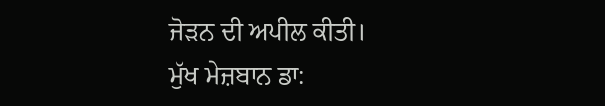ਜੋੜਨ ਦੀ ਅਪੀਲ ਕੀਤੀ।
ਮੁੱਖ ਮੇਜ਼ਬਾਨ ਡਾ: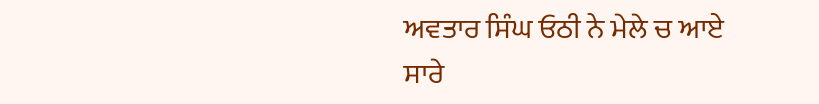ਅਵਤਾਰ ਸਿੰਘ ਓਠੀ ਨੇ ਮੇਲੇ ਚ ਆਏ ਸਾਰੇ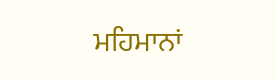ਮਹਿਮਾਨਾਂ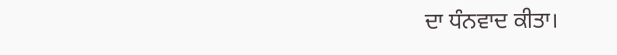ਦਾ ਧੰਨਵਾਦ ਕੀਤਾ।